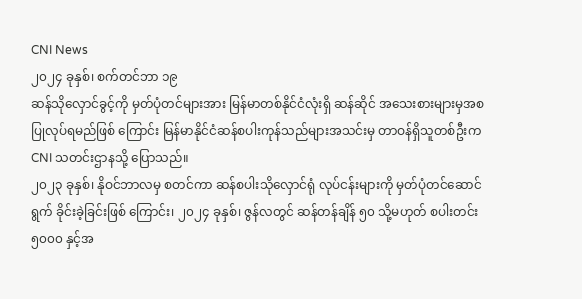CNI News
၂၀၂၄ ခုနှစ်၊ စက်တင်ဘာ ၁၉
ဆန်သိုလှောင်ခွင့်ကို မှတ်ပုံတင်များအား မြန်မာတစ်နိုင်ငံလုံးရှိ ဆန်ဆိုင် အသေးစားများမှအစ ပြုလုပ်ရမည်ဖြစ် ကြောင်း မြန်မာနိုင်ငံဆန်စပါးကုန်သည်များအသင်းမှ တာဝန်ရှိသူတစ်ဦးက CNI သတင်းဌာနသို့ ပြောသည်။
၂၀၂၃ ခုနှစ်၊ နိုဝင်ဘာလမှ စတင်ကာ ဆန်စပါးသိုလှောင်ရုံ လုပ်ငန်းများကို မှတ်ပုံတင်ဆောင်ရွက် ခိုင်းခဲ့ခြင်းဖြစ် ကြောင်း၊ ၂၀၂၄ ခုနှစ်၊ ဇွန်လတွင် ဆန်တန်ချိန် ၅၀ သို့မဟုတ် စပါးတင်း ၅၀၀၀ နှင့်အ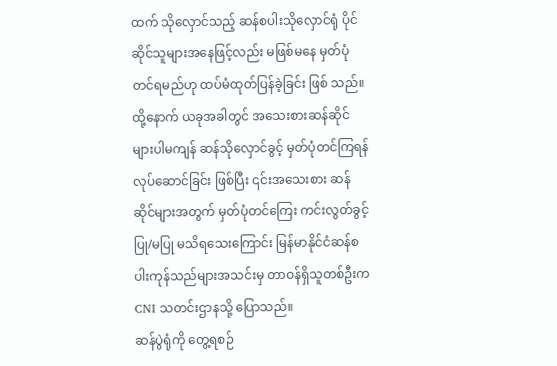ထက် သိုလှောင်သည့် ဆန်စပါးသိုလှောင်ရုံ ပိုင်ဆိုင်သူများအနေဖြင့်လည်း မဖြစ်မနေ မှတ်ပုံတင်ရမည်ဟု ထပ်မံထုတ်ပြန်ခဲ့ခြင်း ဖြစ် သည်။
ထို့နောက် ယခုအခါတွင် အသေးစားဆန်ဆိုင်များပါမကျန် ဆန်သိုလှောင်ခွင့် မှတ်ပုံတင်ကြရန် လုပ်ဆောင်ခြင်း ဖြစ်ပြီး ၎င်းအသေးစား ဆန်ဆိုင်များအတွက် မှတ်ပုံတင်ကြေး ကင်းလွတ်ခွင့် ပြု/မပြု မသိရသေးကြောင်း မြန်မာနိုင်ငံဆန်စပါးကုန်သည်များအသင်းမှ တာဝန်ရှိသူတစ်ဦးက CNI သတင်းဌာနသို့ ပြောသည်။
ဆန်ပွဲရုံကို တွေ့ရစဉ်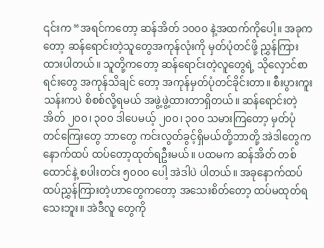၎င်းက “အရင်ကတော့ ဆန်အိတ် ၁၀၀၀ နဲ့အထက်ကိုပေါ့။ အခုကတော့ ဆန်ရောင်းတဲ့သူတွေအကုန်လုံးကို မှတ်ပုံတင်ဖို့ ညွှန်ကြားထားပါတယ်။ သူတို့ကတော့ ဆန်ရောင်းတဲ့လူတွေရဲ့ သိုလှောင်စာရင်းတွေ အကုန်သိချင် တော့ အကုန်မှတ်ပုံတင်ခိုင်းတာ။ စီးပွားကူးသန်းကပဲ စိစစ်လို့ရမယ် အဖွဲ့ဖွဲ့ထားတာရှိတယ်။ ဆန်ရောင်းတဲ့ အိတ် ၂၀၀၊ ၃၀၀ ဒါပေမယ့် ၂၀၀၊ ၃၀၀ သမားကြတော့ မှတ်ပုံတင်ကြေးတွေ ဘာတွေ ကင်းလွတ်ခွင့်ရှိမယ်တို့ဘာတို့ အဲဒါတွေက နောက်ထပ် ထပ်တော့ထုတ်ရဦးမယ်။ ပထမက ဆန်အိတ် တစ်ထောင်နဲ့ စပါးတင်း ၅၀၀၀ ပေါ့ အဲဒါပဲ ပါတယ်။ အခုနောက်ထပ် ထပ်ညွှန်ကြားတဲ့ဟာတွေကတော့ အသေးစိတ်တော့ ထပ်မထုတ်ရသေးဘူး။ အဲဒီလူ တွေကို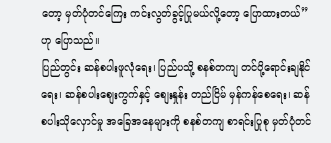တော့ မှတ်ပုံတင်ကြေး ကင်းလွတ်ခွင့်ပြုမယ်လို့တော့ ပြောထားတယ်” ဟု ပြောသည်။
ပြည်တွင်း ဆန်စပါးဖူလုံရေး၊ ပြည်ပသို့ စနစ်တကျ တင်ပို့ရောင်းချနိုင်ရေး၊ ဆန်စပါးစျေးကွက်နှင့် စျေးနှုန်း တည်ငြိမ် မှန်ကန်စေရေး၊ ဆန်စပါးသိုလှောင်မှု အခြေအနေများကို စနစ်တကျ စာရင်းပြုစု မှတ်ပုံတင်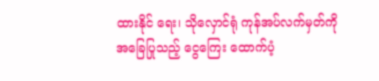ထားနိုင် ရေး၊ သိုလှောင်ရုံ ကုန်အပ်လက်မှတ်ကို အခြေပြုသည့် ငွေကြေး ထောက်ပံ့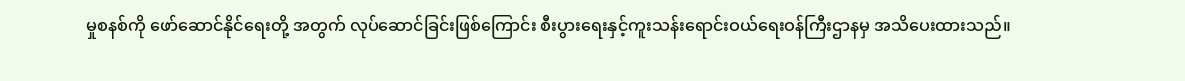မှုစနစ်ကို ဖော်ဆောင်နိုင်ရေးတို့ အတွက် လုပ်ဆောင်ခြင်းဖြစ်ကြောင်း စီးပွားရေးနှင့်ကူးသန်းရောင်းဝယ်ရေးဝန်ကြီးဌာနမှ အသိပေးထားသည်။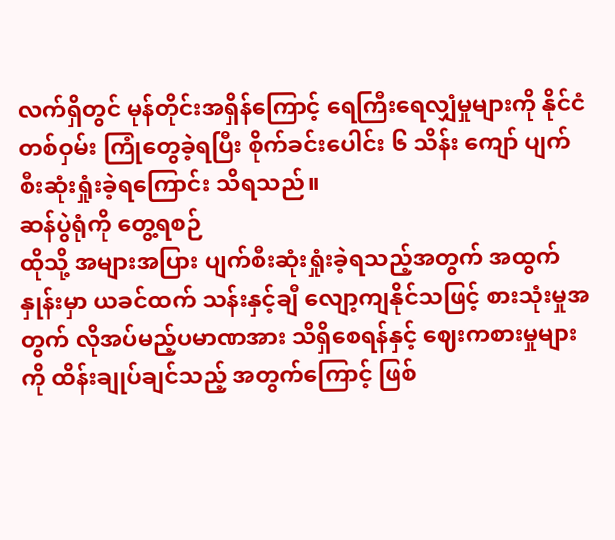လက်ရှိတွင် မုန်တိုင်းအရှိန်ကြောင့် ရေကြီးရေလျှံမှုများကို နိုင်ငံတစ်ဝှမ်း ကြုံတွေခဲ့ရပြီး စိုက်ခင်းပေါင်း ၆ သိန်း ကျော် ပျက်စီးဆုံးရှုံးခဲ့ရကြောင်း သိရသည်။
ဆန်ပွဲရုံကို တွေ့ရစဉ်
ထိုသို့ အများအပြား ပျက်စီးဆုံးရှုံးခဲ့ရသည့်အတွက် အထွက်နှုန်းမှာ ယခင်ထက် သန်းနှင့်ချီ လျော့ကျနိုင်သဖြင့် စားသုံးမှုအတွက် လိုအပ်မည့်ပမာဏအား သိရှိစေရန်နှင့် ဈေးကစားမှုများကို ထိန်းချုပ်ချင်သည့် အတွက်ကြောင့် ဖြစ်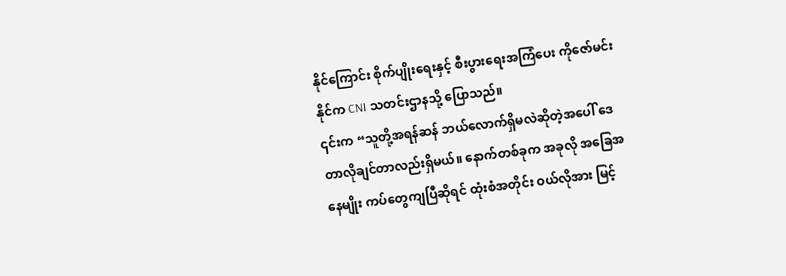နိုင်ကြောင်း စိုက်ပျိုးရေးနှင့် စီးပွားရေးအကြံပေး ကိုဇော်မင်းနိုင်က CNI သတင်းဌာနသို့ ပြောသည်။
၎င်းက “သူတို့အရန်ဆန် ဘယ်လောက်ရှိမလဲဆိုတဲ့အပေါ် ဒေတာလိုချင်တာလည်းရှိမယ်။ နောက်တစ်ခုက အခုလို အခြေအနေမျိုး ကပ်တွေကျပြီဆိုရင် ထုံးစံအတိုင်း ဝယ်လိုအား မြင့်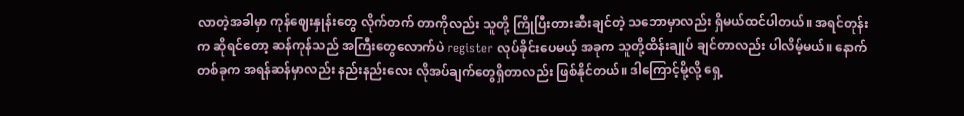လာတဲ့အခါမှာ ကုန်ဈေးနှုန်းတွေ လိုက်တက် တာကိုလည်း သူတို့ ကြိုပြီးတားဆီးချင်တဲ့ သဘောမှာလည်း ရှိမယ်ထင်ပါတယ်။ အရင်တုန်းက ဆိုရင်တော့ ဆန်ကုန်သည် အကြီးတွေလောက်ပဲ register လုပ်ခိုင်းပေမယ့် အခုက သူတို့ထိန်းချုပ် ချင်တာလည်း ပါလိမ့်မယ်။ နောက်တစ်ခုက အရန်ဆန်မှာလည်း နည်းနည်းလေး လိုအပ်ချက်တွေရှိတာလည်း ဖြစ်နိုင်တယ်။ ဒါကြောင့်မို့လို့ ရှေ့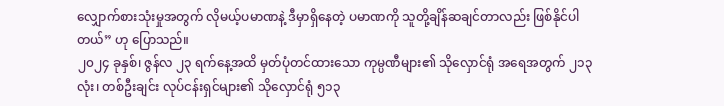လျှောက်စားသုံးမှုအတွက် လိုမယ့်ပမာဏနဲ့ ဒီမှာရှိနေတဲ့ ပမာဏကို သူတို့ချိန်ဆချင်တာလည်း ဖြစ်နိုင်ပါ တယ်” ဟု ပြောသည်။
၂၀၂၄ ခုနှစ်၊ ဇွန်လ ၂၃ ရက်နေ့အထိ မှတ်ပုံတင်ထားသော ကုမ္ပဏီများ၏ သိုလှောင်ရုံ အရေအတွက် ၂၁၃ လုံး၊ တစ်ဦးချင်း လုပ်ငန်းရှင်များ၏ သိုလှောင်ရုံ ၅၁၃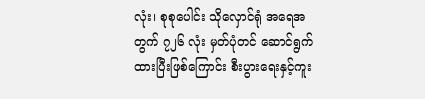လုံး၊ စုစုပေါင်း သိုလှောင်ရုံ အရေအတွက် ၇၂၆ လုံး မှတ်ပုံတင် ဆောင်ရွက်ထားပြီးဖြစ်ကြောင်း စီးပွားရေးနှင့်ကူး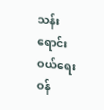သန်းရောင်းဝယ်ရေးဝန်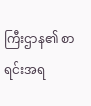ကြီးဌာန၏ စာရင်းအရ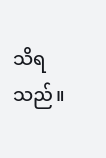သိရသည်။